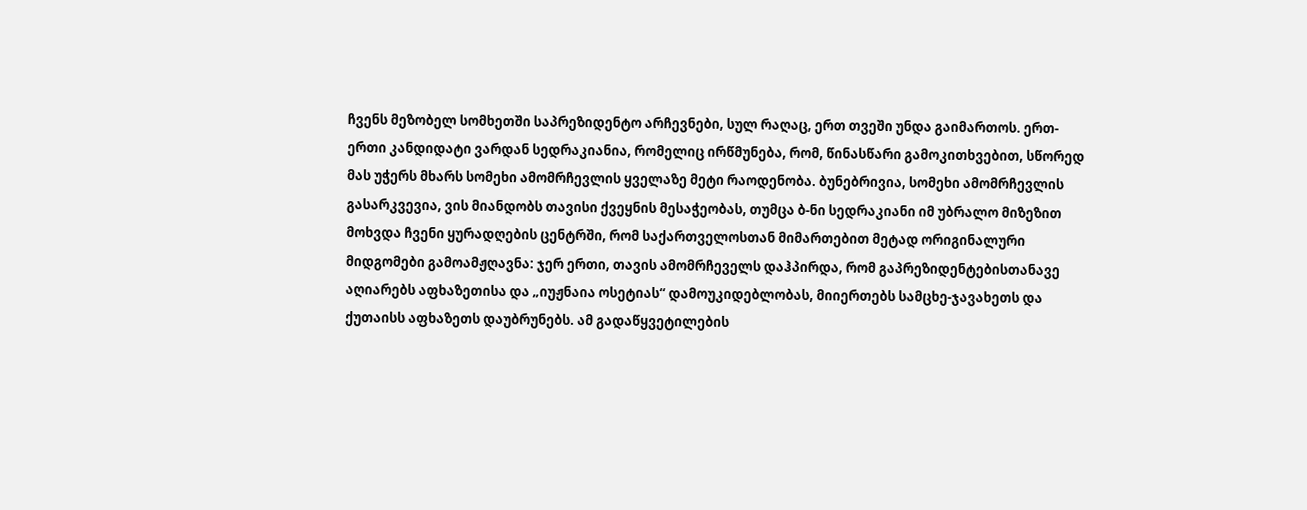ჩვენს მეზობელ სომხეთში საპრეზიდენტო არჩევნები, სულ რაღაც, ერთ თვეში უნდა გაიმართოს. ერთ-ერთი კანდიდატი ვარდან სედრაკიანია, რომელიც ირწმუნება, რომ, წინასწარი გამოკითხვებით, სწორედ მას უჭერს მხარს სომეხი ამომრჩევლის ყველაზე მეტი რაოდენობა. ბუნებრივია, სომეხი ამომრჩევლის გასარკვევია, ვის მიანდობს თავისი ქვეყნის მესაჭეობას, თუმცა ბ-ნი სედრაკიანი იმ უბრალო მიზეზით მოხვდა ჩვენი ყურადღების ცენტრში, რომ საქართველოსთან მიმართებით მეტად ორიგინალური მიდგომები გამოამჟღავნა: ჯერ ერთი, თავის ამომრჩეველს დაჰპირდა, რომ გაპრეზიდენტებისთანავე აღიარებს აფხაზეთისა და „იუჟნაია ოსეტიას“ დამოუკიდებლობას, მიიერთებს სამცხე-ჯავახეთს და ქუთაისს აფხაზეთს დაუბრუნებს. ამ გადაწყვეტილების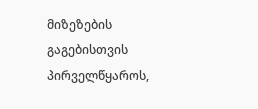მიზეზების გაგებისთვის პირველწყაროს,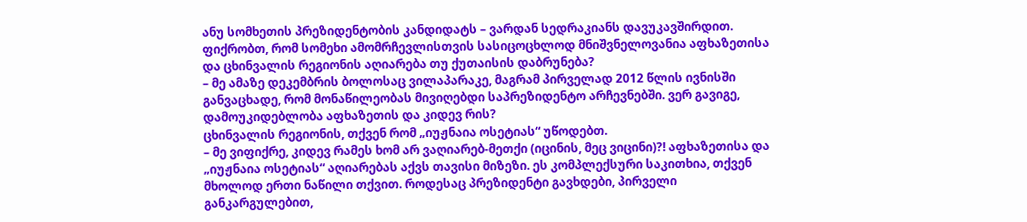ანუ სომხეთის პრეზიდენტობის კანდიდატს – ვარდან სედრაკიანს დავუკავშირდით.
ფიქრობთ, რომ სომეხი ამომრჩევლისთვის სასიცოცხლოდ მნიშვნელოვანია აფხაზეთისა და ცხინვალის რეგიონის აღიარება თუ ქუთაისის დაბრუნება?
– მე ამაზე დეკემბრის ბოლოსაც ვილაპარაკე, მაგრამ პირველად 2012 წლის ივნისში განვაცხადე, რომ მონაწილეობას მივიღებდი საპრეზიდენტო არჩევნებში. ვერ გავიგე, დამოუკიდებლობა აფხაზეთის და კიდევ რის?
ცხინვალის რეგიონის, თქვენ რომ „იუჟნაია ოსეტიას“ უწოდებთ.
– მე ვიფიქრე, კიდევ რამეს ხომ არ ვაღიარებ-მეთქი (იცინის, მეც ვიცინი)?! აფხაზეთისა და „იუჟნაია ოსეტიას“ აღიარებას აქვს თავისი მიზეზი. ეს კომპლექსური საკითხია, თქვენ მხოლოდ ერთი ნაწილი თქვით. როდესაც პრეზიდენტი გავხდები, პირველი განკარგულებით,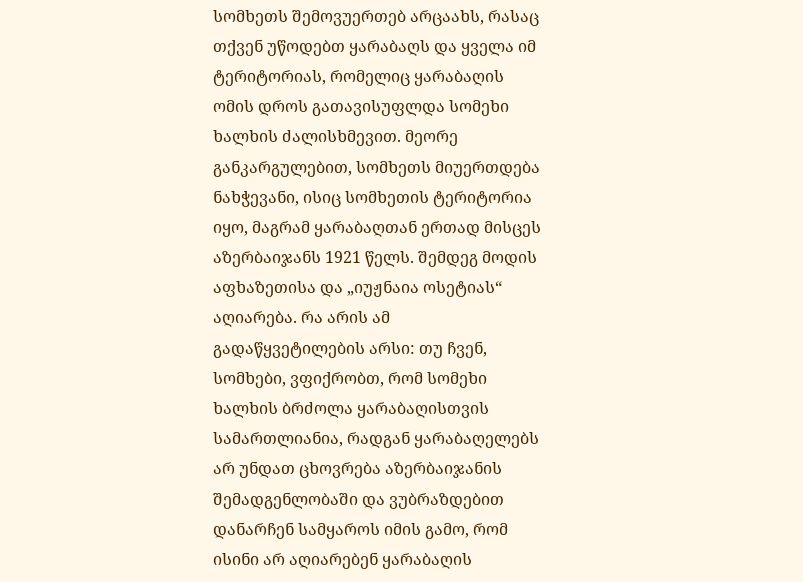სომხეთს შემოვუერთებ არცაახს, რასაც თქვენ უწოდებთ ყარაბაღს და ყველა იმ ტერიტორიას, რომელიც ყარაბაღის ომის დროს გათავისუფლდა სომეხი ხალხის ძალისხმევით. მეორე განკარგულებით, სომხეთს მიუერთდება ნახჭევანი, ისიც სომხეთის ტერიტორია იყო, მაგრამ ყარაბაღთან ერთად მისცეს აზერბაიჯანს 1921 წელს. შემდეგ მოდის აფხაზეთისა და „იუჟნაია ოსეტიას“ აღიარება. რა არის ამ გადაწყვეტილების არსი: თუ ჩვენ, სომხები, ვფიქრობთ, რომ სომეხი ხალხის ბრძოლა ყარაბაღისთვის სამართლიანია, რადგან ყარაბაღელებს არ უნდათ ცხოვრება აზერბაიჯანის შემადგენლობაში და ვუბრაზდებით დანარჩენ სამყაროს იმის გამო, რომ ისინი არ აღიარებენ ყარაბაღის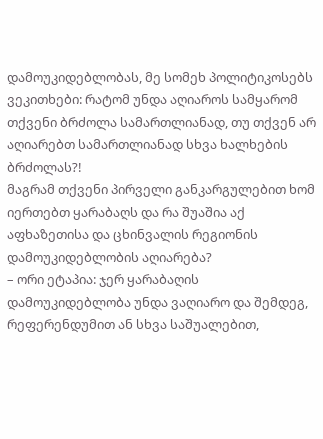დამოუკიდებლობას, მე სომეხ პოლიტიკოსებს ვეკითხები: რატომ უნდა აღიაროს სამყარომ თქვენი ბრძოლა სამართლიანად, თუ თქვენ არ აღიარებთ სამართლიანად სხვა ხალხების ბრძოლას?!
მაგრამ თქვენი პირველი განკარგულებით ხომ იერთებთ ყარაბაღს და რა შუაშია აქ აფხაზეთისა და ცხინვალის რეგიონის დამოუკიდებლობის აღიარება?
– ორი ეტაპია: ჯერ ყარაბაღის დამოუკიდებლობა უნდა ვაღიარო და შემდეგ, რეფერენდუმით ან სხვა საშუალებით,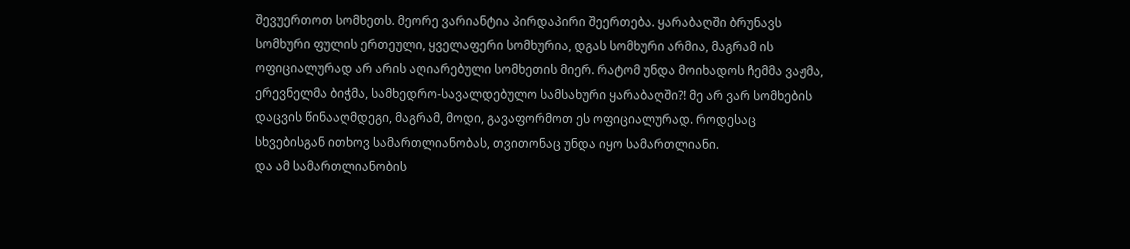შევუერთოთ სომხეთს. მეორე ვარიანტია პირდაპირი შეერთება. ყარაბაღში ბრუნავს სომხური ფულის ერთეული, ყველაფერი სომხურია, დგას სომხური არმია, მაგრამ ის ოფიციალურად არ არის აღიარებული სომხეთის მიერ. რატომ უნდა მოიხადოს ჩემმა ვაჟმა, ერევნელმა ბიჭმა, სამხედრო-სავალდებულო სამსახური ყარაბაღში?! მე არ ვარ სომხების დაცვის წინააღმდეგი, მაგრამ, მოდი, გავაფორმოთ ეს ოფიციალურად. როდესაც სხვებისგან ითხოვ სამართლიანობას, თვითონაც უნდა იყო სამართლიანი.
და ამ სამართლიანობის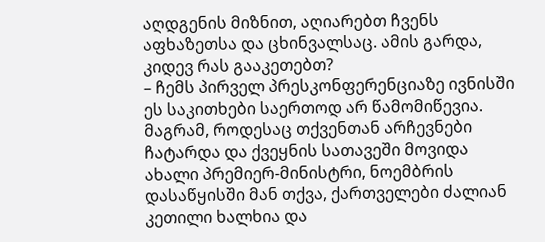აღდგენის მიზნით, აღიარებთ ჩვენს აფხაზეთსა და ცხინვალსაც. ამის გარდა, კიდევ რას გააკეთებთ?
– ჩემს პირველ პრესკონფერენციაზე ივნისში ეს საკითხები საერთოდ არ წამომიწევია. მაგრამ, როდესაც თქვენთან არჩევნები ჩატარდა და ქვეყნის სათავეში მოვიდა ახალი პრემიერ-მინისტრი, ნოემბრის დასაწყისში მან თქვა, ქართველები ძალიან კეთილი ხალხია და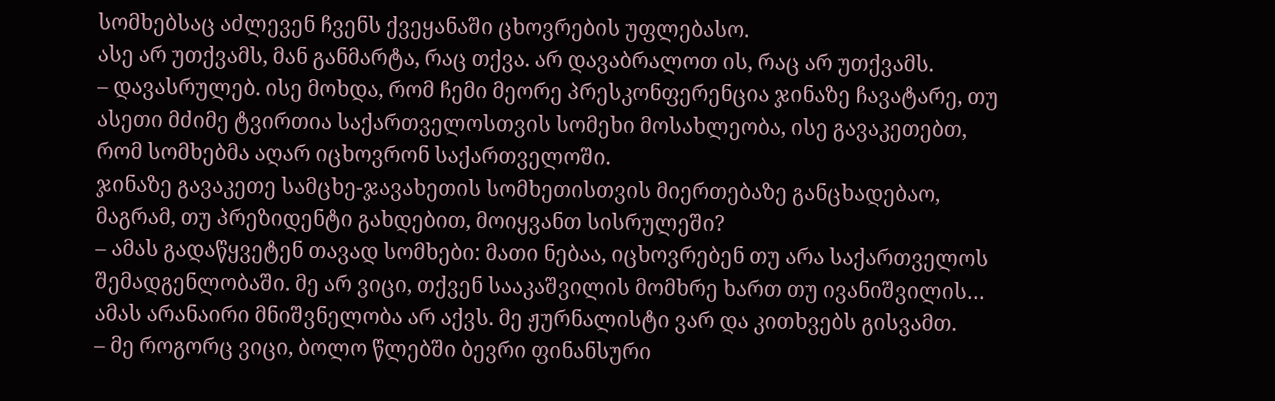სომხებსაც აძლევენ ჩვენს ქვეყანაში ცხოვრების უფლებასო.
ასე არ უთქვამს, მან განმარტა, რაც თქვა. არ დავაბრალოთ ის, რაც არ უთქვამს.
– დავასრულებ. ისე მოხდა, რომ ჩემი მეორე პრესკონფერენცია ჯინაზე ჩავატარე, თუ ასეთი მძიმე ტვირთია საქართველოსთვის სომეხი მოსახლეობა, ისე გავაკეთებთ, რომ სომხებმა აღარ იცხოვრონ საქართველოში.
ჯინაზე გავაკეთე სამცხე-ჯავახეთის სომხეთისთვის მიერთებაზე განცხადებაო, მაგრამ, თუ პრეზიდენტი გახდებით, მოიყვანთ სისრულეში?
– ამას გადაწყვეტენ თავად სომხები: მათი ნებაა, იცხოვრებენ თუ არა საქართველოს შემადგენლობაში. მე არ ვიცი, თქვენ სააკაშვილის მომხრე ხართ თუ ივანიშვილის…
ამას არანაირი მნიშვნელობა არ აქვს. მე ჟურნალისტი ვარ და კითხვებს გისვამთ.
– მე როგორც ვიცი, ბოლო წლებში ბევრი ფინანსური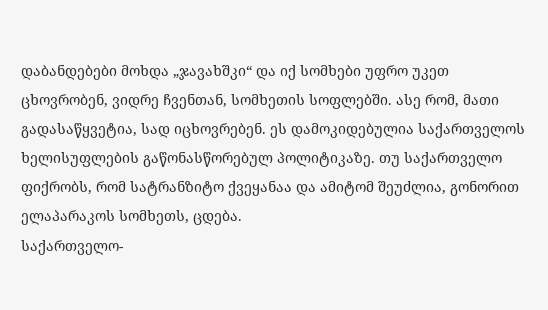დაბანდებები მოხდა „ჯავახშკი“ და იქ სომხები უფრო უკეთ ცხოვრობენ, ვიდრე ჩვენთან, სომხეთის სოფლებში. ასე რომ, მათი გადასაწყვეტია, სად იცხოვრებენ. ეს დამოკიდებულია საქართველოს ხელისუფლების გაწონასწორებულ პოლიტიკაზე. თუ საქართველო ფიქრობს, რომ სატრანზიტო ქვეყანაა და ამიტომ შეუძლია, გონორით ელაპარაკოს სომხეთს, ცდება.
საქართველო-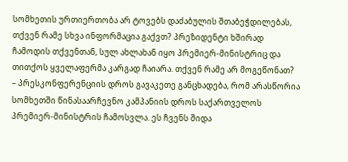სომხეთის ურთიერთობა არ ტოვებს დაძაბულის შთაბეჭდილებას, თქვენ რამე სხვა ინფორმაცია გაქვთ? პრეზიდენტი ხშირად ჩამოდის თქვენთან, სულ ახლახან იყო პრემიერ-მინისტრიც და თითქოს ყველაფერმა კარგად ჩაიარა. თქვენ რამე არ მოგეწონათ?
– პრესკონფერენციის დროს გავაკეთე განცხადება, რომ არასწორია სომხეთში წინასაარჩევნო კამპანიის დროს საქართველოს პრემიერ-მინისტრის ჩამოსვლა. ეს ჩვენს შიდა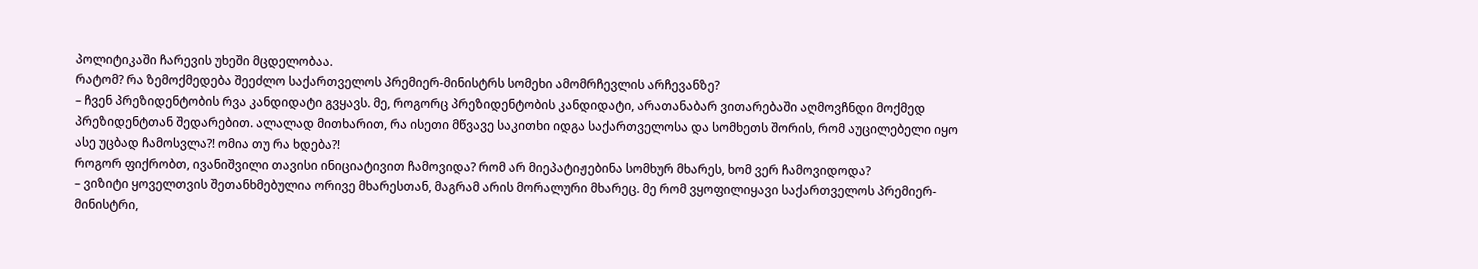პოლიტიკაში ჩარევის უხეში მცდელობაა.
რატომ? რა ზემოქმედება შეეძლო საქართველოს პრემიერ-მინისტრს სომეხი ამომრჩევლის არჩევანზე?
– ჩვენ პრეზიდენტობის რვა კანდიდატი გვყავს. მე, როგორც პრეზიდენტობის კანდიდატი, არათანაბარ ვითარებაში აღმოვჩნდი მოქმედ პრეზიდენტთან შედარებით. ალალად მითხარით, რა ისეთი მწვავე საკითხი იდგა საქართველოსა და სომხეთს შორის, რომ აუცილებელი იყო ასე უცბად ჩამოსვლა?! ომია თუ რა ხდება?!
როგორ ფიქრობთ, ივანიშვილი თავისი ინიციატივით ჩამოვიდა? რომ არ მიეპატიჟებინა სომხურ მხარეს, ხომ ვერ ჩამოვიდოდა?
– ვიზიტი ყოველთვის შეთანხმებულია ორივე მხარესთან, მაგრამ არის მორალური მხარეც. მე რომ ვყოფილიყავი საქართველოს პრემიერ-მინისტრი,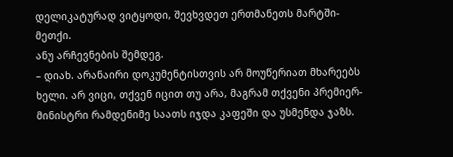დელიკატურად ვიტყოდი, შევხვდეთ ერთმანეთს მარტში-მეთქი.
ანუ არჩევნების შემდეგ.
– დიახ. არანაირი დოკუმენტისთვის არ მოუწერიათ მხარეებს ხელი. არ ვიცი, თქვენ იცით თუ არა, მაგრამ თქვენი პრემიერ-მინისტრი რამდენიმე საათს იჯდა კაფეში და უსმენდა ჯაზს.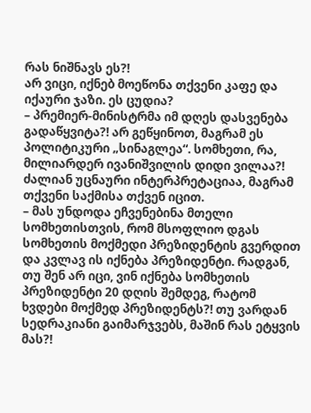რას ნიშნავს ეს?!
არ ვიცი, იქნებ მოეწონა თქვენი კაფე და იქაური ჯაზი. ეს ცუდია?
– პრემიერ-მინისტრმა იმ დღეს დასვენება გადაწყვიტა?! არ გეწყინოთ, მაგრამ ეს პოლიტიკური „სინაგლეა“. სომხეთი, რა, მილიარდერ ივანიშვილის დიდი ვილაა?!
ძალიან უცნაური ინტერპრეტაციაა, მაგრამ თქვენი საქმისა თქვენ იცით.
– მას უნდოდა ეჩვენებინა მთელი სომხეთისთვის, რომ მსოფლიო დგას სომხეთის მოქმედი პრეზიდენტის გვერდით და კვლავ ის იქნება პრეზიდენტი. რადგან, თუ შენ არ იცი, ვინ იქნება სომხეთის პრეზიდენტი 20 დღის შემდეგ, რატომ ხვდები მოქმედ პრეზიდენტს?! თუ ვარდან სედრაკიანი გაიმარჯვებს, მაშინ რას ეტყვის მას?!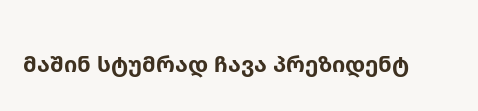მაშინ სტუმრად ჩავა პრეზიდენტ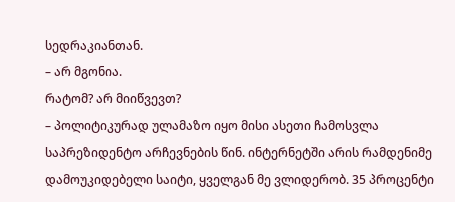სედრაკიანთან.
– არ მგონია.
რატომ? არ მიიწვევთ?
– პოლიტიკურად ულამაზო იყო მისი ასეთი ჩამოსვლა საპრეზიდენტო არჩევნების წინ. ინტერნეტში არის რამდენიმე დამოუკიდებელი საიტი, ყველგან მე ვლიდერობ. 35 პროცენტი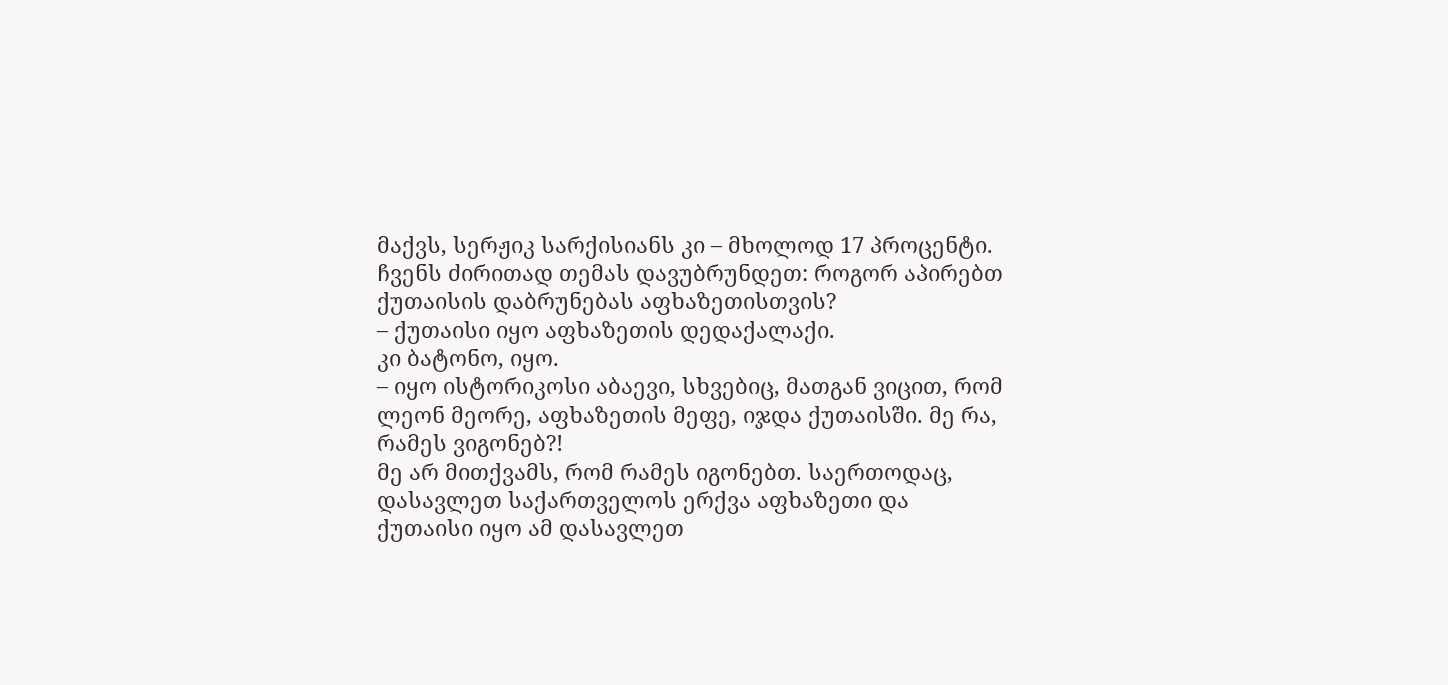მაქვს, სერჟიკ სარქისიანს კი – მხოლოდ 17 პროცენტი.
ჩვენს ძირითად თემას დავუბრუნდეთ: როგორ აპირებთ ქუთაისის დაბრუნებას აფხაზეთისთვის?
– ქუთაისი იყო აფხაზეთის დედაქალაქი.
კი ბატონო, იყო.
– იყო ისტორიკოსი აბაევი, სხვებიც, მათგან ვიცით, რომ ლეონ მეორე, აფხაზეთის მეფე, იჯდა ქუთაისში. მე რა, რამეს ვიგონებ?!
მე არ მითქვამს, რომ რამეს იგონებთ. საერთოდაც, დასავლეთ საქართველოს ერქვა აფხაზეთი და ქუთაისი იყო ამ დასავლეთ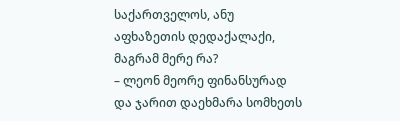საქართველოს, ანუ აფხაზეთის დედაქალაქი, მაგრამ მერე რა?
– ლეონ მეორე ფინანსურად და ჯარით დაეხმარა სომხეთს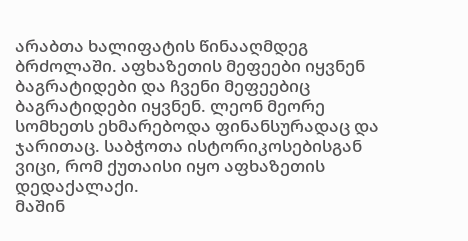არაბთა ხალიფატის წინააღმდეგ ბრძოლაში. აფხაზეთის მეფეები იყვნენ ბაგრატიდები და ჩვენი მეფეებიც ბაგრატიდები იყვნენ. ლეონ მეორე სომხეთს ეხმარებოდა ფინანსურადაც და ჯარითაც. საბჭოთა ისტორიკოსებისგან ვიცი, რომ ქუთაისი იყო აფხაზეთის დედაქალაქი.
მაშინ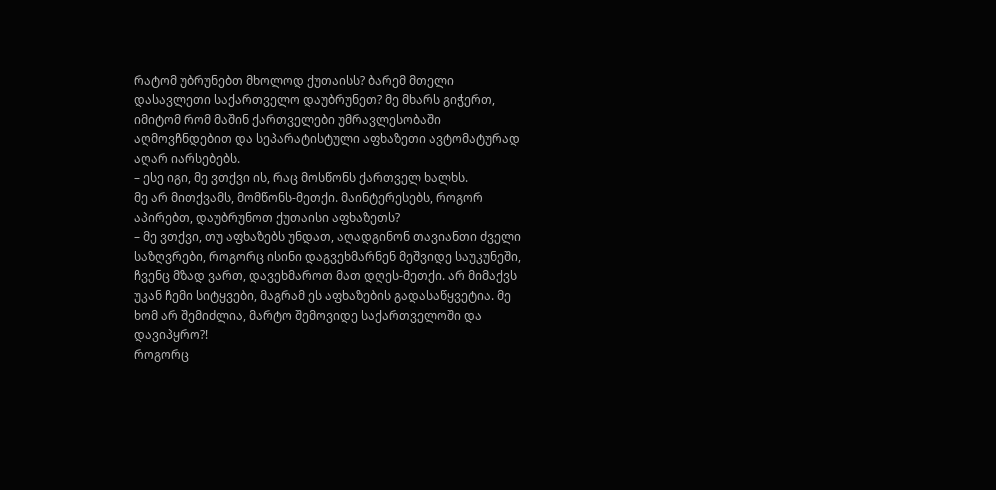რატომ უბრუნებთ მხოლოდ ქუთაისს? ბარემ მთელი დასავლეთი საქართველო დაუბრუნეთ? მე მხარს გიჭერთ, იმიტომ რომ მაშინ ქართველები უმრავლესობაში აღმოვჩნდებით და სეპარატისტული აფხაზეთი ავტომატურად აღარ იარსებებს.
– ესე იგი, მე ვთქვი ის, რაც მოსწონს ქართველ ხალხს.
მე არ მითქვამს, მომწონს-მეთქი. მაინტერესებს, როგორ აპირებთ, დაუბრუნოთ ქუთაისი აფხაზეთს?
– მე ვთქვი, თუ აფხაზებს უნდათ, აღადგინონ თავიანთი ძველი საზღვრები, როგორც ისინი დაგვეხმარნენ მეშვიდე საუკუნეში, ჩვენც მზად ვართ, დავეხმაროთ მათ დღეს-მეთქი. არ მიმაქვს უკან ჩემი სიტყვები, მაგრამ ეს აფხაზების გადასაწყვეტია. მე ხომ არ შემიძლია, მარტო შემოვიდე საქართველოში და დავიპყრო?!
როგორც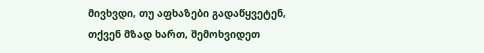მივხვდი, თუ აფხაზები გადაწყვეტენ, თქვენ მზად ხართ, შემოხვიდეთ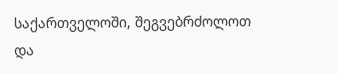საქართველოში, შეგვებრძოლოთ და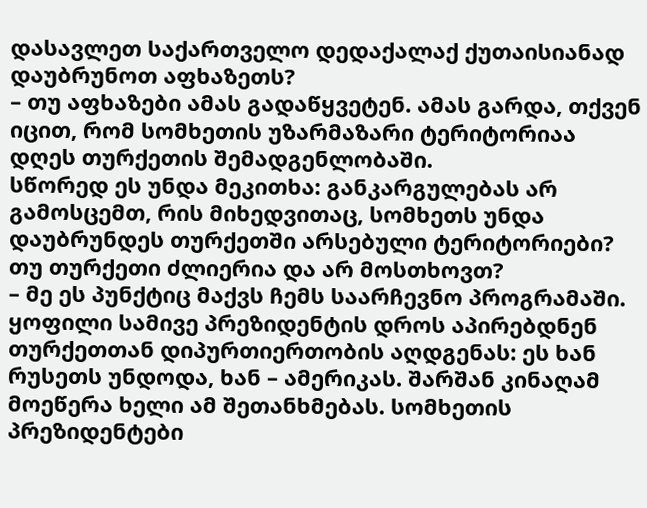დასავლეთ საქართველო დედაქალაქ ქუთაისიანად დაუბრუნოთ აფხაზეთს?
– თუ აფხაზები ამას გადაწყვეტენ. ამას გარდა, თქვენ იცით, რომ სომხეთის უზარმაზარი ტერიტორიაა დღეს თურქეთის შემადგენლობაში.
სწორედ ეს უნდა მეკითხა: განკარგულებას არ გამოსცემთ, რის მიხედვითაც, სომხეთს უნდა დაუბრუნდეს თურქეთში არსებული ტერიტორიები? თუ თურქეთი ძლიერია და არ მოსთხოვთ?
– მე ეს პუნქტიც მაქვს ჩემს საარჩევნო პროგრამაში. ყოფილი სამივე პრეზიდენტის დროს აპირებდნენ თურქეთთან დიპურთიერთობის აღდგენას: ეს ხან რუსეთს უნდოდა, ხან – ამერიკას. შარშან კინაღამ მოეწერა ხელი ამ შეთანხმებას. სომხეთის პრეზიდენტები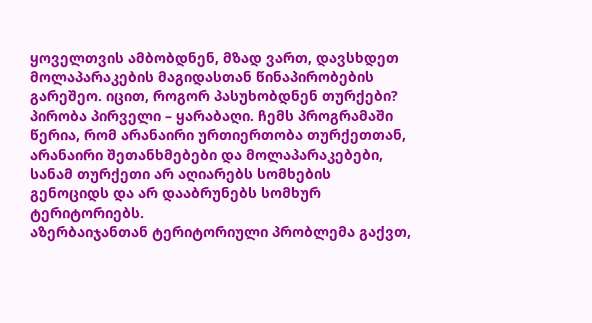ყოველთვის ამბობდნენ, მზად ვართ, დავსხდეთ მოლაპარაკების მაგიდასთან წინაპირობების გარეშეო. იცით, როგორ პასუხობდნენ თურქები? პირობა პირველი – ყარაბაღი. ჩემს პროგრამაში წერია, რომ არანაირი ურთიერთობა თურქეთთან, არანაირი შეთანხმებები და მოლაპარაკებები, სანამ თურქეთი არ აღიარებს სომხების გენოციდს და არ დააბრუნებს სომხურ ტერიტორიებს.
აზერბაიჯანთან ტერიტორიული პრობლემა გაქვთ,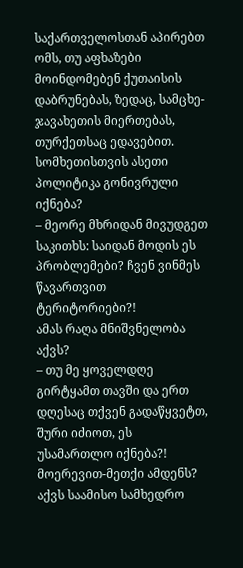საქართველოსთან აპირებთ ომს, თუ აფხაზები მოინდომებენ ქუთაისის დაბრუნებას, ზედაც, სამცხე-ჯავახეთის მიერთებას, თურქეთსაც ედავებით. სომხეთისთვის ასეთი პოლიტიკა გონივრული იქნება?
– მეორე მხრიდან მივუდგეთ საკითხს: საიდან მოდის ეს პრობლემები? ჩვენ ვინმეს წავართვით ტერიტორიები?!
ამას რაღა მნიშვნელობა აქვს?
– თუ მე ყოველდღე გირტყამთ თავში და ერთ დღესაც თქვენ გადაწყვეტთ, შური იძიოთ, ეს უსამართლო იქნება?!
მოერევით-მეთქი ამდენს? აქვს საამისო სამხედრო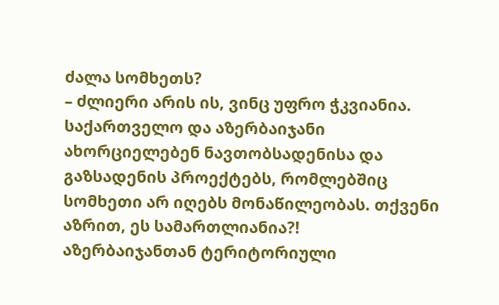ძალა სომხეთს?
– ძლიერი არის ის, ვინც უფრო ჭკვიანია. საქართველო და აზერბაიჯანი ახორციელებენ ნავთობსადენისა და გაზსადენის პროექტებს, რომლებშიც სომხეთი არ იღებს მონაწილეობას. თქვენი აზრით, ეს სამართლიანია?!
აზერბაიჯანთან ტერიტორიული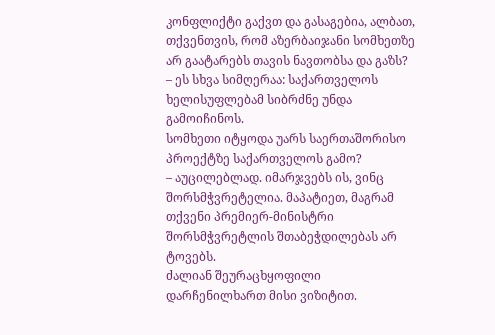კონფლიქტი გაქვთ და გასაგებია, ალბათ, თქვენთვის, რომ აზერბაიჯანი სომხეთზე არ გაატარებს თავის ნავთობსა და გაზს?
– ეს სხვა სიმღერაა: საქართველოს ხელისუფლებამ სიბრძნე უნდა გამოიჩინოს.
სომხეთი იტყოდა უარს საერთაშორისო პროექტზე საქართველოს გამო?
– აუცილებლად. იმარჯვებს ის, ვინც შორსმჭვრეტელია. მაპატიეთ, მაგრამ თქვენი პრემიერ-მინისტრი შორსმჭვრეტლის შთაბეჭდილებას არ ტოვებს.
ძალიან შეურაცხყოფილი დარჩენილხართ მისი ვიზიტით.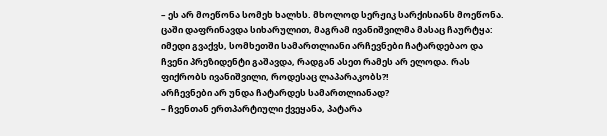– ეს არ მოეწონა სომეხ ხალხს. მხოლოდ სერჟიკ სარქისიანს მოეწონა. ცაში დაფრინავდა სიხარულით, მაგრამ ივანიშვილმა მასაც ჩაურტყა: იმედი გვაქვს, სომხეთში სამართლიანი არჩევნები ჩატარდებაო და ჩვენი პრეზიდენტი გაშავდა, რადგან ასეთ რამეს არ ელოდა. რას ფიქრობს ივანიშვილი, როდესაც ლაპარაკობს?!
არჩევნები არ უნდა ჩატარდეს სამართლიანად?
– ჩვენთან ერთპარტიული ქვეყანა, პატარა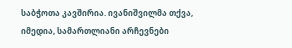საბჭოთა კავშირია. ივანიშვილმა თქვა, იმედია, სამართლიანი არჩევნები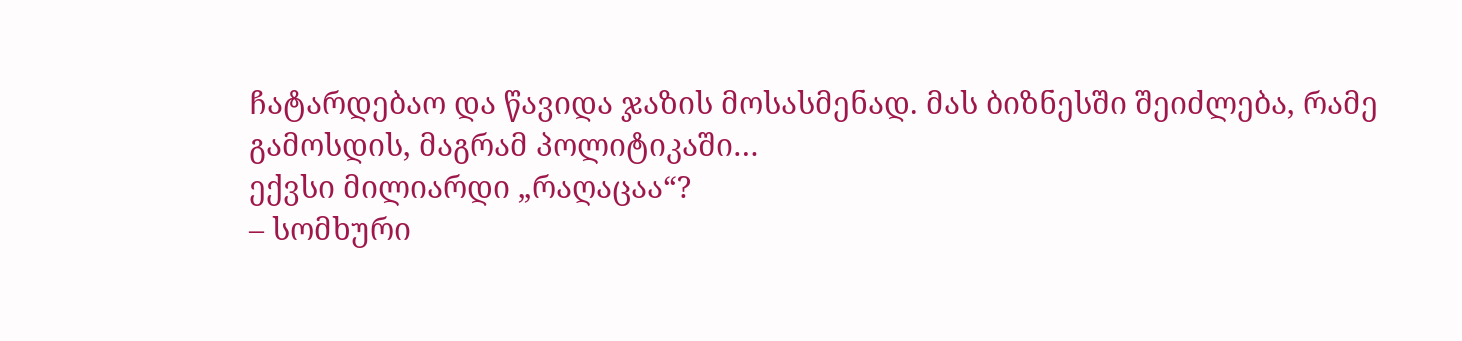ჩატარდებაო და წავიდა ჯაზის მოსასმენად. მას ბიზნესში შეიძლება, რამე გამოსდის, მაგრამ პოლიტიკაში…
ექვსი მილიარდი „რაღაცაა“?
– სომხური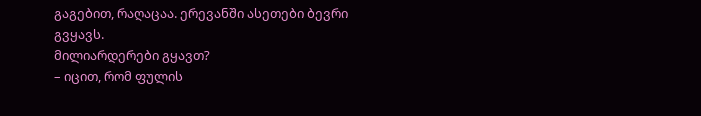გაგებით, რაღაცაა. ერევანში ასეთები ბევრი გვყავს.
მილიარდერები გყავთ?
– იცით, რომ ფულის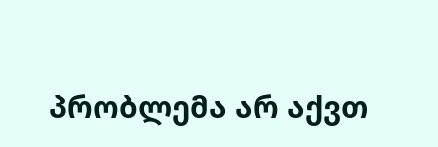პრობლემა არ აქვთ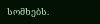სომხებს.